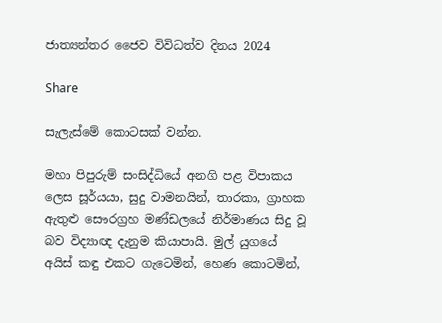ජාත්‍යන්තර ජෛව විවිධත්ව දිනය 2024

Share

සැලැස්මේ කොටසක් වන්න.

මහා පිපුරුම් සංසිද්ධියේ අනගි පළ විපාකය ලෙස සූර්යයා, සුදු වාමනයින්, තාරකා, ග්‍රාහක ඇතුළු සෞරග්‍රහ මණ්ඩලයේ නිර්මාණය සිදු වූ බව විද්‍යාඥ දැනුම කියාපායි. මුල් යුගයේ අයිස් කඳු එකට ගැටෙමින්, හෙණ කොටමින්,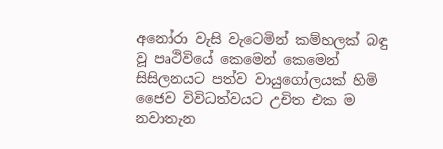අනෝරා වැසි වැටෙමින් කම්හලක් බඳු වූ පෘථිවියේ කෙමෙන් කෙමෙන් සිසිලනයට පත්ව වායුගෝලයක් හිමි  ජෛව විවිධත්වයට උචිත එක ම නවාතැන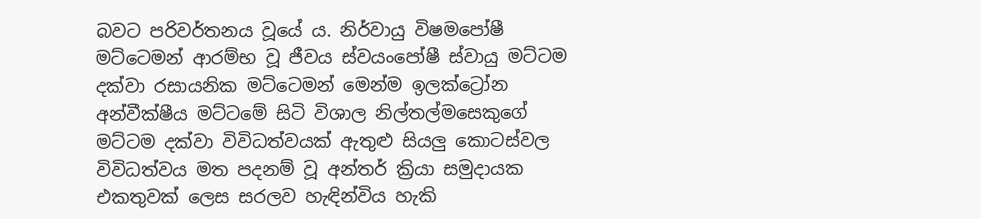බවට පරිවර්තනය වූයේ ය. නිර්වායු විෂමපෝෂී මට්ටෙමන් ආරම්භ වූ ජීවය ස්වයංපෝෂී ස්වායු මට්ටම දක්වා රසායනික මට්ටෙමන් මෙන්ම ඉලක්ට්‍රෝන අන්වීක්ෂීය මට්ටමේ සිටි විශාල නිල්තල්මසෙකුගේ මට්ටම දක්වා විවිධත්වයක් ඇතුළු සියලු කොටස්වල විවිධත්වය මත පදනම් වූ අන්තර් ක්‍රියා සමුදායක එකතුවක් ලෙස සරලව හැඳින්විය හැකි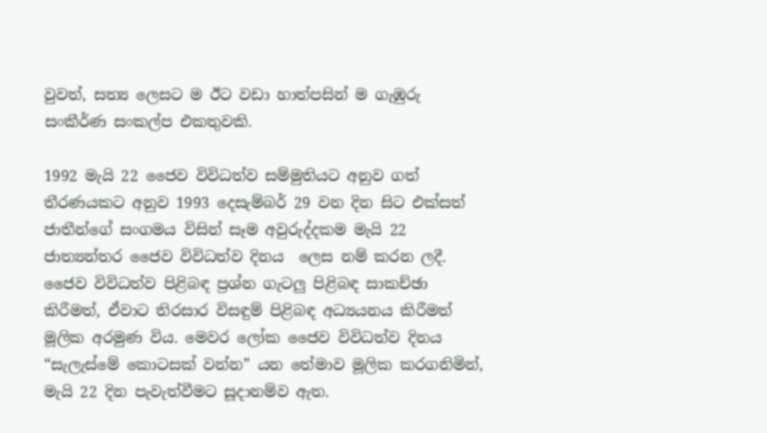වුවත්, සත්‍ය ලෙසට ම ඊට වඩා හාත්පසින් ම ගැඹුරු සංකීර්ණ සංකල්ප එකතුවකි.

1992 මැයි 22 ජෛව විවිධත්ව සම්මුතියට අනුව ගත් තීරණයකට අනුව 1993 දෙසැම්බර් 29 වන දින සිට එක්සත් ජාතීන්ගේ සංගමය විසින් සෑම අවුරුද්දකම මැයි 22 ජාත්‍යන්තර ජෛව විවිධත්ව දිනය  ලෙස නම් කරන ලදී. ජෛව විවිධත්ව පිළිබඳ ප්‍රශ්න ගැටලු පිළිබඳ සාකච්ඡා කිරීමත්, ඒවාට තිරසාර විසඳුම් පිළිබඳ අධ්‍යයනය කිරීමත් මූලික අරමුණ විය. මෙවර ලෝක ජෛව විවිධත්ව දිනය “සැලැස්මේ කොටසක් වන්න” යන තේමාව මූලික කරගනිමින්, මැයි 22 දින පැවැත්වීමට සූදානම්ව ඇත.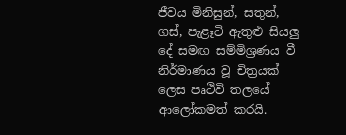ජීවය මිනිසුන්, සතුන්, ගස්, පැළෑටි ඇතුළු සියලු දේ සමඟ සම්මිශ්‍රණය වී නිර්මාණය වූ චිත්‍රයක් ලෙස පෘථිවි තලයේ ආලෝකමත් කරයි.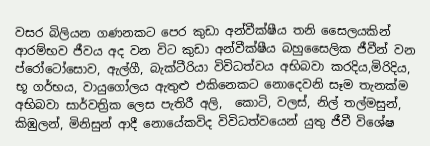වසර බිලියන ගණනකට පෙර කුඩා අන්වීක්ෂීය තනි සෛලයකින් ආරම්භව ජීවය අද වන විට කුඩා අන්වීක්ෂීය බහුසෛලික ජීවීන් වන ප්රෝටෝසොව, ඇල්ගී, බැක්ටීරියා විවිධත්වය අභිබවා කරදිය,මිරිදිය, භූ ගර්භය, වායුගෝලය ඇතුළු එකිනෙකට නොදෙවනි සෑම තැනක්ම අභිබවා සාර්වත්‍රික ලෙස පැතිරී අලි,  කොටි, වලස්, නිල් තල්මසුන්, කිඹුලන්, මිනිසුන් ආදී නොයේකවිද විවිධත්වයෙන් යුතු ජීවී විශේෂ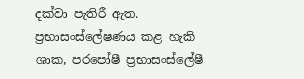දක්වා පැතිරී ඇත. ප්‍රභාසංස්ලේෂණය කළ හැකි ශාක, පරපෝෂී ප්‍රභාසංස්ලේෂී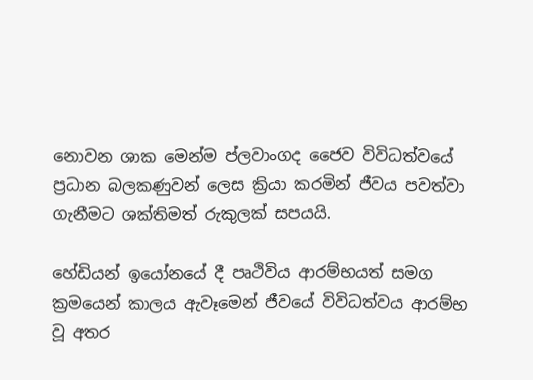නොවන ශාක මෙන්ම ප්ලවාංගද ජෛව විවිධත්වයේ ප්‍රධාන බලකණුවන් ලෙස ක්‍රියා කරමින් ජීවය පවත්වා ගැනීමට ශක්තිමත් රුකුලක් සපයයි.

හේඩියන් ඉයෝනයේ දී පෘථිවිය ආරම්භයත් සමග ක්‍රමයෙන් කාලය ඇවෑමෙන් ජීවයේ විවිධත්වය ආරම්භ වූ අතර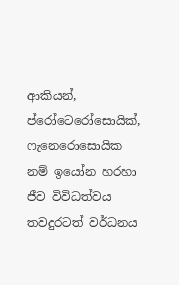ආකියන්, ප්රෝටෙරෝසොයික්, ෆැනෙරොසොයික නම් ඉයෝන හරහා ජීව විවිධත්වය තවදුරටත් වර්ධනය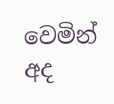වෙමින් අද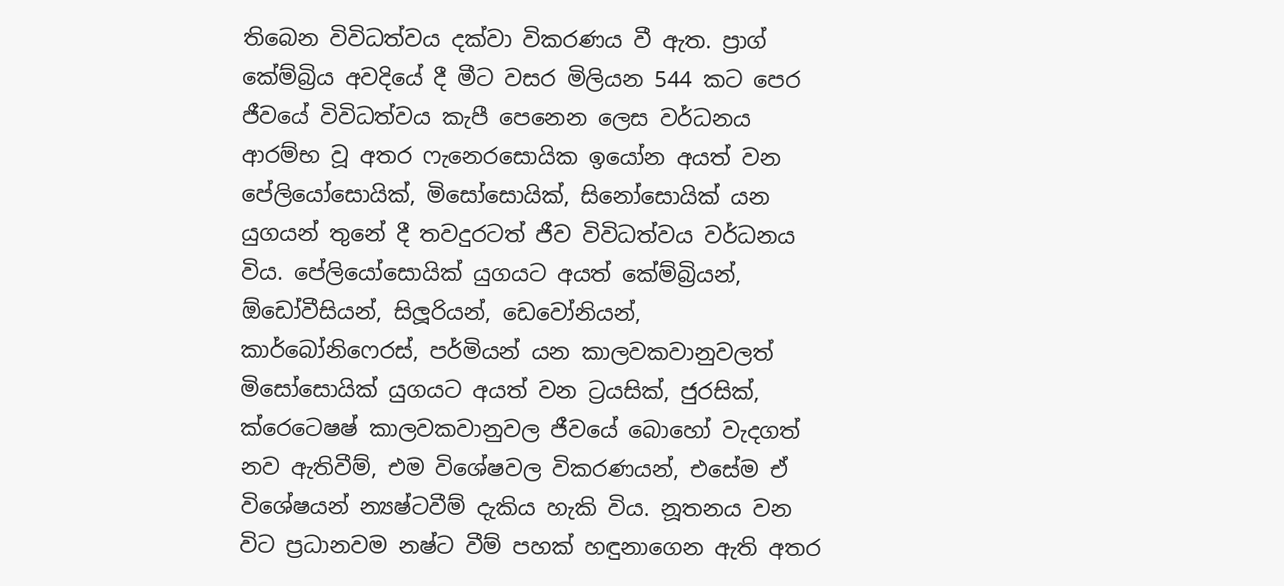තිබෙන විවිධත්වය දක්වා විකරණය වී ඇත. ප්‍රාග් කේම්බ්‍රිය අවදියේ දී මීට වසර මිලියන 544 කට පෙර ජීවයේ විවිධත්වය කැපී පෙනෙන ලෙස වර්ධනය ආරම්භ වූ අතර ෆැනෙරසොයික ඉයෝන අයත් වන පේලියෝසොයික්, මිසෝසොයික්, සිනෝසොයික් යන යුගයන් තුනේ දී තවදුරටත් ජීව විවිධත්වය වර්ධනය විය. පේලියෝසොයික් යුගයට අයත් කේම්බ්‍රියන්, ඕඩෝවීසියන්, සිලූරියන්, ඩෙවෝනියන්, කාර්බෝනිෆෙරස්, පර්මියන් යන කාලවකවානුවලත් මිසෝසොයික් යුගයට අයත් වන ට්‍රයසික්, ජුරසික්, ක්රෙටෙෂෂ් කාලවකවානුවල ජීවයේ බොහෝ වැදගත් නව ඇතිවීම්, එම විශේෂවල විකරණයන්, එසේම ඒ විශේෂයන් න්‍යෂ්ටවීම් දැකිය හැකි විය. නූතනය වන විට ප්‍රධානවම නෂ්ට වීම් පහක් හඳුනාගෙන ඇති අතර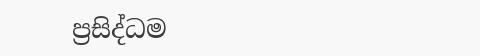ප්‍රසිද්ධම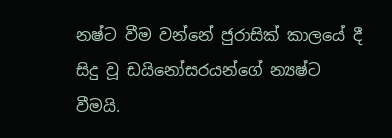නෂ්ට වීම වන්නේ ජුරාසික් කාලයේ දී සිදු වූ ඩයිනෝසරයන්ගේ න්‍යෂ්ට වීමයි.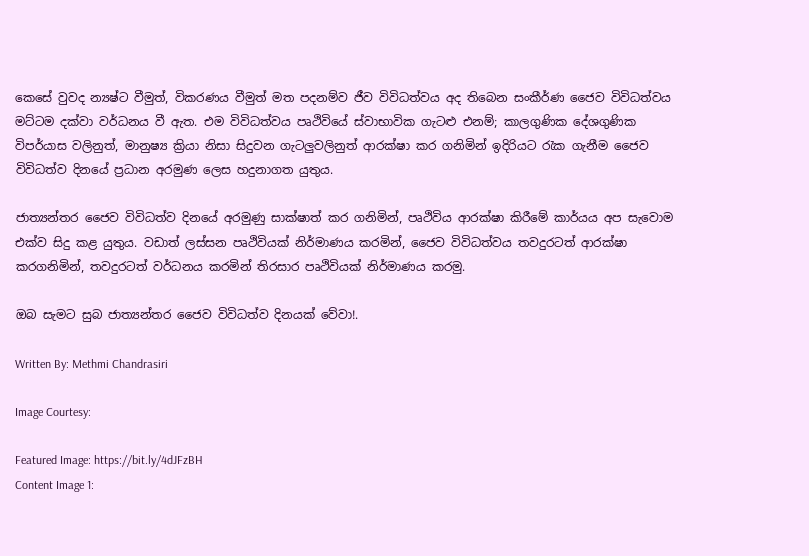කෙසේ වුවද න්‍යෂ්ට වීමුත්, විකරණය වීමුත් මත පදනම්ව ජීව විවිධත්වය අද තිබෙන සංකීර්ණ ජෛව විවිධත්වය මට්ටම දක්වා වර්ධනය වී ඇත. එම විවිධත්වය පෘථිවියේ ස්වාභාවික ගැටළු එනම්; කාලගුණික දේශගුණික විපර්යාස වලිනුත්, මානුෂ්‍ය ක්‍රියා නිසා සිදුවන ගැටලුවලිනුත් ආරක්ෂා කර ගනිමින් ඉදිරියට රැක ගැනීම ජෛව විවිධත්ව දිනයේ ප්‍රධාන අරමුණ ලෙස හදුනාගත යුතුය.

ජාත්‍යන්තර ජෛව විවිධත්ව දිනයේ අරමුණු සාක්ෂාත් කර ගනිමින්, පෘථිවිය ආරක්ෂා කිරීමේ කාර්යය අප සැවොම එක්ව සිදු කළ යුතුය. වඩාත් ලස්සන පෘථිවියක් නිර්මාණය කරමින්, ජෛව විවිධත්වය තවදුරටත් ආරක්ෂා කරගනිමින්, තවදුරටත් වර්ධනය කරමින් තිරසාර පෘථිවියක් නිර්මාණය කරමු.

ඔබ සැමට සුබ ජාත්‍යන්තර ජෛව විවිධත්ව දිනයක් වේවා!.

Written By: Methmi Chandrasiri

Image Courtesy:

Featured Image: https://bit.ly/4dJFzBH
Content Image 1: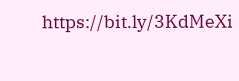https://bit.ly/3KdMeXi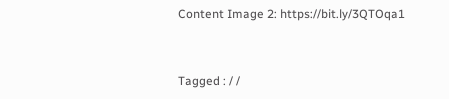Content Image 2: https://bit.ly/3QTOqa1


Tagged : / /